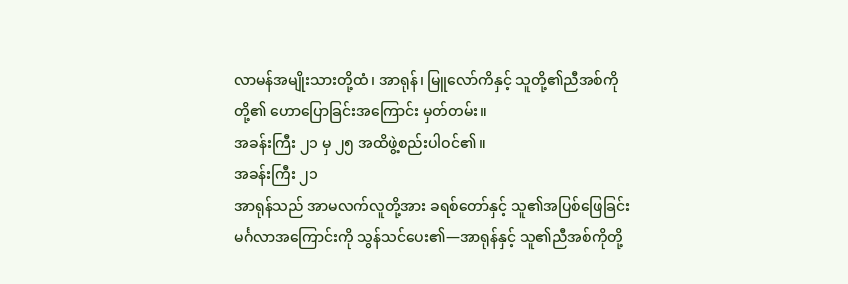လာမန်အမျိုးသားတို့ထံ၊ အာရုန်၊ မြူလော်ကိနှင့် သူတို့၏ညီအစ်ကိုတို့၏ ဟောပြောခြင်းအကြောင်း မှတ်တမ်း။
အခန်းကြီး ၂၁ မှ ၂၅ အထိဖွဲ့စည်းပါဝင်၏။
အခန်းကြီး ၂၁
အာရုန်သည် အာမလက်လူတို့အား ခရစ်တော်နှင့် သူ၏အပြစ်ဖြေခြင်းမင်္ဂလာအကြောင်းကို သွန်သင်ပေး၏—အာရုန်နှင့် သူ၏ညီအစ်ကိုတို့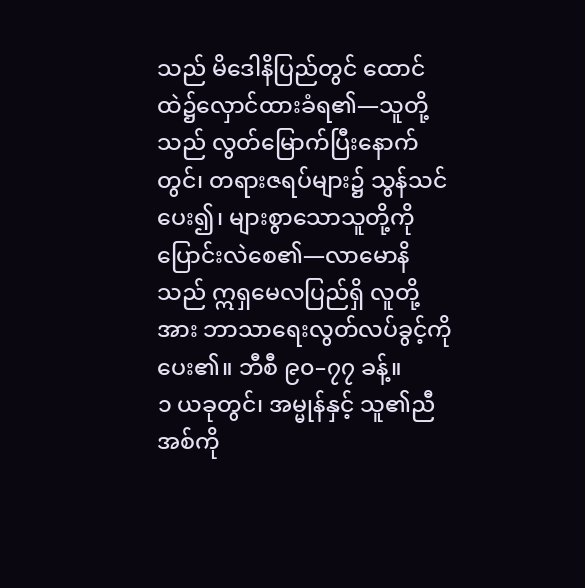သည် မိဒေါနိပြည်တွင် ထောင်ထဲ၌လှောင်ထားခံရ၏—သူတို့သည် လွတ်မြောက်ပြီးနောက်တွင်၊ တရားဇရပ်များ၌ သွန်သင်ပေး၍၊ များစွာသောသူတို့ကို ပြောင်းလဲစေ၏—လာမောနိသည် ဣရှမေလပြည်ရှိ လူတို့အား ဘာသာရေးလွတ်လပ်ခွင့်ကို ပေး၏။ ဘီစီ ၉၀–၇၇ ခန့်။
၁ ယခုတွင်၊ အမ္မုန်နှင့် သူ၏ညီအစ်ကို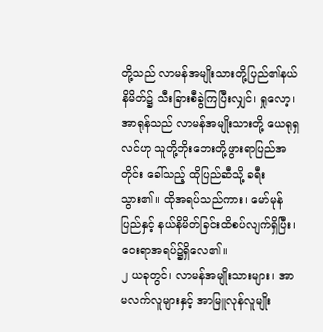တို့သည် လာမန်အမျိုးသားတို့ပြည်၏နယ်နိမိတ်၌ သီးခြားစီခွဲကြပြီးလျှင်၊ ရှုလော့၊ အာရုန်သည် လာမန်အမျိုးသားတို့ ယေရုရှလင်ဟု သူတို့ဘိုးဘေးတို့ဖွားရာပြည်အတိုင်း ခေါ်သည့် ထိုပြည်ဆီသို့ ခရီးသွား၏။ ထိုအရပ်သည်ကား၊ မော်မုန်ပြည်နှင့် နယ်နိမိတ်ခြင်းထိစပ်လျက်ရှိပြီး၊ ဝေးရာအရပ်၌ရှိလေ၏။
၂ ယခုတွင်၊ လာမန်အမျိုးသားများ၊ အာမလက်လူများနှင့် အာမြူလုန်လူမျိုး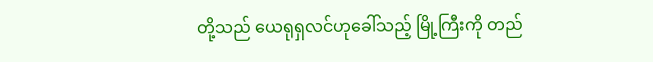တို့သည် ယေရုရှလင်ဟုခေါ်သည့် မြို့ကြီးကို တည်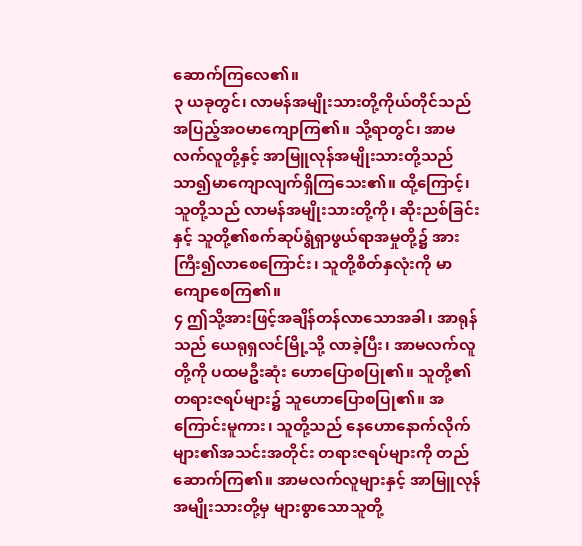ဆောက်ကြလေ၏။
၃ ယခုတွင်၊ လာမန်အမျိုးသားတို့ကိုယ်တိုင်သည် အပြည့်အဝမာကျောကြ၏။ သို့ရာတွင်၊ အာမလက်လူတို့နှင့် အာမြူလုန်အမျိုးသားတို့သည် သာ၍မာကျောလျက်ရှိကြသေး၏။ ထို့ကြောင့်၊ သူတို့သည် လာမန်အမျိုးသားတို့ကို၊ ဆိုးညစ်ခြင်းနှင့် သူတို့၏စက်ဆုပ်ရွံရှာဖွယ်ရာအမှုတို့၌ အားကြီး၍လာစေကြောင်း၊ သူတို့စိတ်နှလုံးကို မာကျောစေကြ၏။
၄ ဤသို့အားဖြင့်အချိန်တန်လာသောအခါ၊ အာရုန်သည် ယေရုရှလင်မြို့သို့ လာခဲ့ပြီး၊ အာမလက်လူတို့ကို ပထမဦးဆုံး ဟောပြောစပြု၏။ သူတို့၏ တရားဇရပ်များ၌ သူဟောပြောစပြု၏။ အကြောင်းမူကား၊ သူတို့သည် နေဟောနောက်လိုက်များ၏အသင်းအတိုင်း တရားဇရပ်များကို တည်ဆောက်ကြ၏။ အာမလက်လူများနှင့် အာမြူလုန်အမျိုးသားတို့မှ များစွာသောသူတို့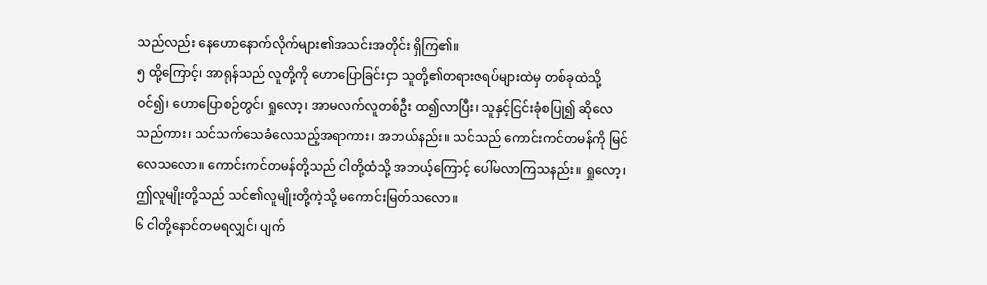သည်လည်း နေဟောနောက်လိုက်များ၏အသင်းအတိုင်း ရှိကြ၏။
၅ ထို့ကြောင့်၊ အာရုန်သည် လူတို့ကို ဟောပြောခြင်းငှာ သူတို့၏တရားဇရပ်များထဲမှ တစ်ခုထဲသို့ ဝင်၍၊ ဟောပြောစဉ်တွင်၊ ရှုလော့၊ အာမလက်လူတစ်ဦး ထ၍လာပြီး၊ သူနှင့်ငြင်းခုံစပြု၍ ဆိုလေသည်ကား၊ သင်သက်သေခံလေသည့်အရာကား၊ အဘယ်နည်း။ သင်သည် ကောင်းကင်တမန်ကို မြင်လေသလော။ ကောင်းကင်တမန်တို့သည် ငါတို့ထံသို့ အဘယ့်ကြောင့် ပေါ်မလာကြသနည်း။ ရှုလော့၊ ဤလူမျိုးတို့သည် သင်၏လူမျိုးတို့ကဲ့သို့ မကောင်းမြတ်သလော။
၆ ငါတို့နောင်တမရလျှင်၊ ပျက်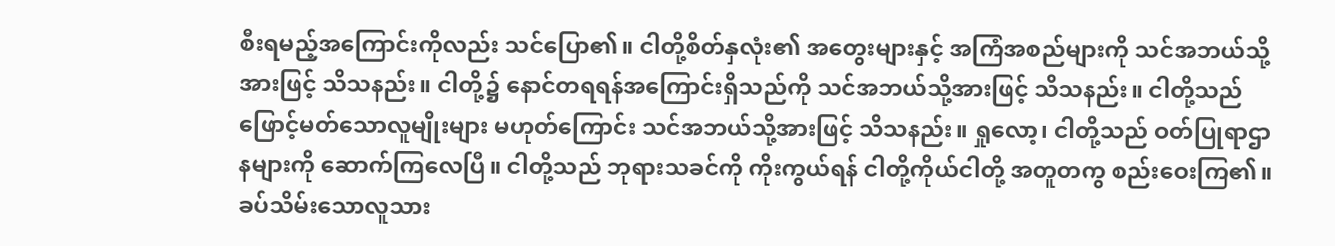စီးရမည့်အကြောင်းကိုလည်း သင်ပြော၏။ ငါတို့စိတ်နှလုံး၏ အတွေးများနှင့် အကြံအစည်များကို သင်အဘယ်သို့အားဖြင့် သိသနည်း။ ငါတို့၌ နောင်တရရန်အကြောင်းရှိသည်ကို သင်အဘယ်သို့အားဖြင့် သိသနည်း။ ငါတို့သည် ဖြောင့်မတ်သောလူမျိုးများ မဟုတ်ကြောင်း သင်အဘယ်သို့အားဖြင့် သိသနည်း။ ရှုလော့၊ ငါတို့သည် ဝတ်ပြုရာဌာနများကို ဆောက်ကြလေပြီ။ ငါတို့သည် ဘုရားသခင်ကို ကိုးကွယ်ရန် ငါတို့ကိုယ်ငါတို့ အတူတကွ စည်းဝေးကြ၏။ ခပ်သိမ်းသောလူသား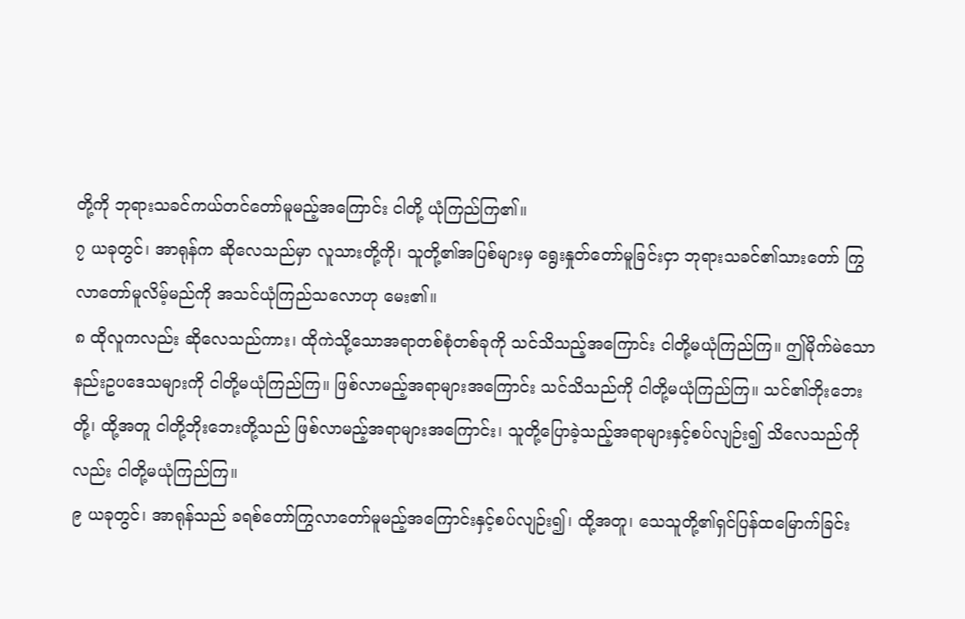တို့ကို ဘုရားသခင်ကယ်တင်တော်မူမည့်အကြောင်း ငါတို့ ယုံကြည်ကြ၏။
၇ ယခုတွင်၊ အာရုန်က ဆိုလေသည်မှာ လူသားတို့ကို၊ သူတို့၏အပြစ်များမှ ရွေးနှုတ်တော်မူခြင်းငှာ ဘုရားသခင်၏သားတော် ကြွလာတော်မူလိမ့်မည်ကို အသင်ယုံကြည်သလောဟု မေး၏။
၈ ထိုလူကလည်း ဆိုလေသည်ကား၊ ထိုကဲသို့သောအရာတစ်စုံတစ်ခုကို သင်သိသည့်အကြောင်း ငါတို့မယုံကြည်ကြ။ ဤမိုက်မဲသောနည်းဥပဒေသများကို ငါတို့မယုံကြည်ကြ။ ဖြစ်လာမည့်အရာများအကြောင်း သင်သိသည်ကို ငါတို့မယုံကြည်ကြ။ သင်၏ဘိုးဘေးတို့၊ ထို့အတူ ငါတို့ဘိုးဘေးတို့သည် ဖြစ်လာမည့်အရာများအကြောင်း၊ သူတို့ပြောခဲ့သည့်အရာများနှင့်စပ်လျဉ်း၍ သိလေသည်ကိုလည်း ငါတို့မယုံကြည်ကြ။
၉ ယခုတွင်၊ အာရုန်သည် ခရစ်တော်ကြွလာတော်မူမည့်အကြောင်းနှင့်စပ်လျဉ်း၍၊ ထို့အတူ၊ သေသူတို့၏ရှင်ပြန်ထမြောက်ခြင်း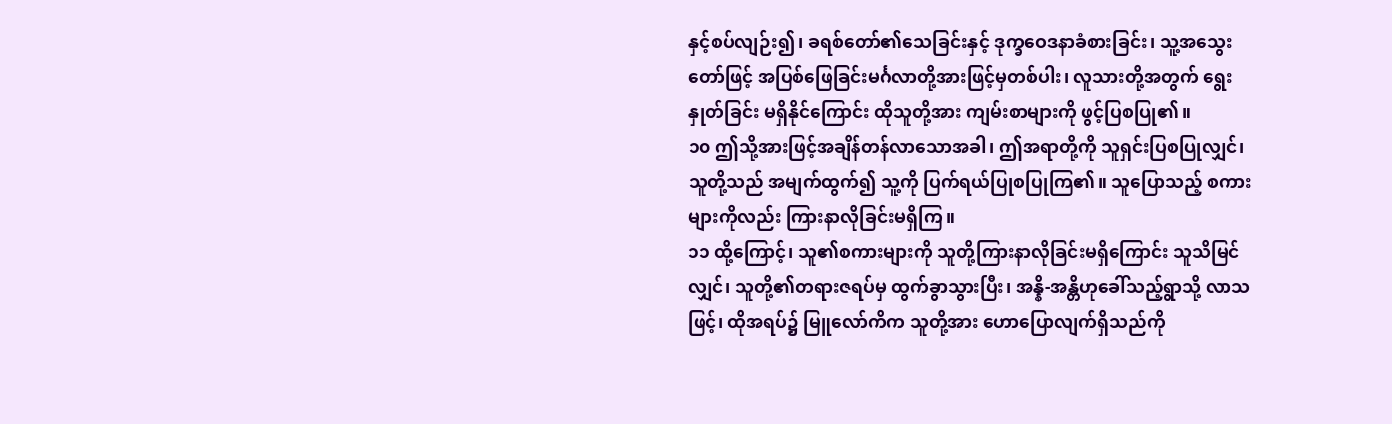နှင့်စပ်လျဉ်း၍၊ ခရစ်တော်၏သေခြင်းနှင့် ဒုက္ခဝေဒနာခံစားခြင်း၊ သူ့အသွေးတော်ဖြင့် အပြစ်ဖြေခြင်းမင်္ဂလာတို့အားဖြင့်မှတစ်ပါး၊ လူသားတို့အတွက် ရွေးနှုတ်ခြင်း မရှိနိုင်ကြောင်း ထိုသူတို့အား ကျမ်းစာများကို ဖွင့်ပြစပြု၏။
၁၀ ဤသို့အားဖြင့်အချိန်တန်လာသောအခါ၊ ဤအရာတို့ကို သူရှင်းပြစပြုလျှင်၊ သူတို့သည် အမျက်ထွက်၍ သူ့ကို ပြက်ရယ်ပြုစပြုကြ၏။ သူပြောသည့် စကားများကိုလည်း ကြားနာလိုခြင်းမရှိကြ။
၁၁ ထို့ကြောင့်၊ သူ၏စကားများကို သူတို့ကြားနာလိုခြင်းမရှိကြောင်း သူသိမြင်လျှင်၊ သူတို့၏တရားဇရပ်မှ ထွက်ခွာသွားပြီး၊ အန္နိ-အန္တိဟုခေါ်သည့်ရွာသို့ လာသဖြင့်၊ ထိုအရပ်၌ မြူလော်ကိက သူတို့အား ဟောပြောလျက်ရှိသည်ကို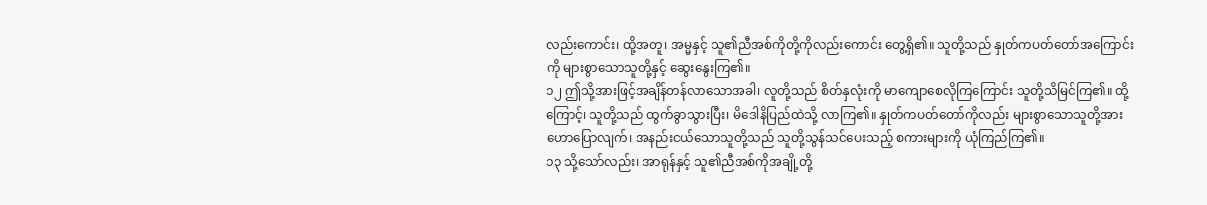လည်းကောင်း၊ ထို့အတူ၊ အမ္မနှင့် သူ၏ညီအစ်ကိုတို့ကိုလည်းကောင်း တွေ့ရှိ၏။ သူတို့သည် နှုတ်ကပတ်တော်အကြောင်းကို များစွာသောသူတို့နှင့် ဆွေးနွေးကြ၏။
၁၂ ဤသို့အားဖြင့်အချိန်တန်လာသောအခါ၊ လူတို့သည် စိတ်နှလုံးကို မာကျောစေလိုကြကြောင်း သူတို့သိမြင်ကြ၏။ ထို့ကြောင့်၊ သူတို့သည် ထွက်ခွာသွားပြီး၊ မိဒေါနိပြည်ထဲသို့ လာကြ၏။ နှုတ်ကပတ်တော်ကိုလည်း များစွာသောသူတို့အား ဟောပြောလျက်၊ အနည်းငယ်သောသူတို့သည် သူတို့သွန်သင်ပေးသည့် စကားများကို ယုံကြည်ကြ၏။
၁၃ သို့သော်လည်း၊ အာရုန်နှင့် သူ၏ညီအစ်ကိုအချို့တို့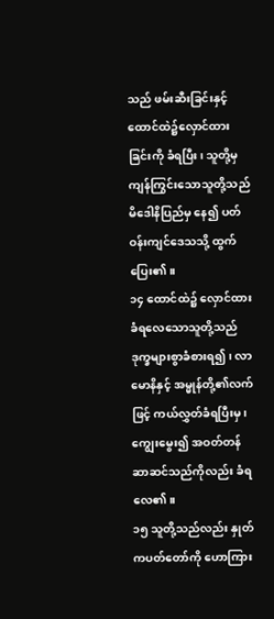သည် ဖမ်းဆီးခြင်းနှင့် ထောင်ထဲ၌လှောင်ထားခြင်းကို ခံရပြီး၊ သူတို့မှ ကျန်ကြွင်းသောသူတို့သည် မိဒေါနိပြည်မှ နေ၍ ပတ်ဝန်းကျင်ဒေသသို့ ထွက်ပြေး၏။
၁၄ ထောင်ထဲ၌ လှောင်ထားခံရလေသောသူတို့သည် ဒုက္ခများစွာခံစားရ၍၊ လာမောနိနှင့် အမ္မုန်တို့၏လက်ဖြင့် ကယ်လွှတ်ခံရပြီးမှ၊ ကျွေးမွေး၍ အဝတ်တန်ဆာဆင်သည်ကိုလည်း ခံရလေ၏။
၁၅ သူတို့သည်လည်း နှုတ်ကပတ်တော်ကို ဟောကြား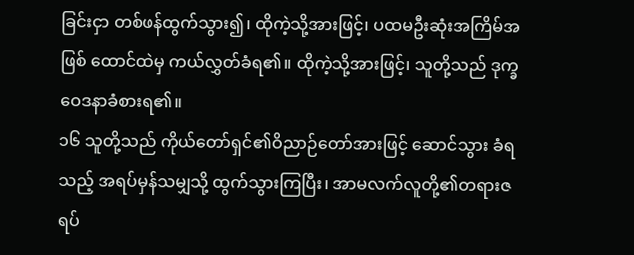ခြင်းငှာ တစ်ဖန်ထွက်သွား၍၊ ထိုကဲ့သို့အားဖြင့်၊ ပထမဦးဆုံးအကြိမ်အဖြစ် ထောင်ထဲမှ ကယ်လွှတ်ခံရ၏။ ထိုကဲ့သို့အားဖြင့်၊ သူတို့သည် ဒုက္ခဝေဒနာခံစားရ၏။
၁၆ သူတို့သည် ကိုယ်တော်ရှင်၏ဝိညာဉ်တော်အားဖြင့် ဆောင်သွား ခံရသည့် အရပ်မှန်သမျှသို့ ထွက်သွားကြပြီး၊ အာမလက်လူတို့၏တရားဇရပ်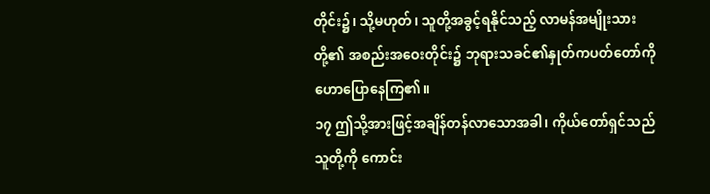တိုင်း၌၊ သို့မဟုတ်၊ သူတို့အခွင့်ရနိုင်သည့် လာမန်အမျိုးသားတို့၏ အစည်းအဝေးတိုင်း၌ ဘုရားသခင်၏နှုတ်ကပတ်တော်ကို ဟောပြောနေကြ၏။
၁၇ ဤသို့အားဖြင့်အချိန်တန်လာသောအခါ၊ ကိုယ်တော်ရှင်သည် သူတို့ကို ကောင်း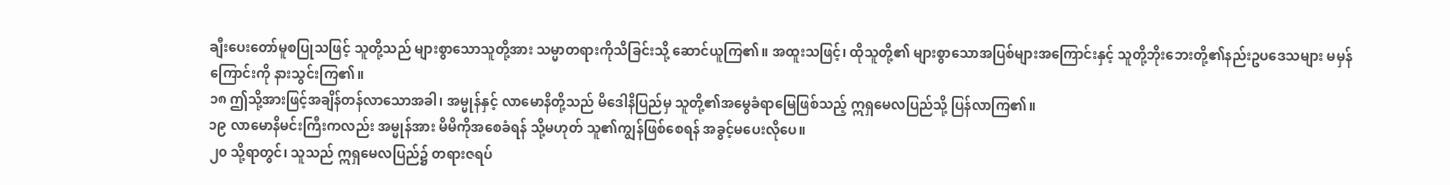ချီးပေးတော်မူစပြုသဖြင့် သူတို့သည် များစွာသောသူတို့အား သမ္မာတရားကိုသိခြင်းသို့ ဆောင်ယူကြ၏။ အထူးသဖြင့်၊ ထိုသူတို့၏ များစွာသောအပြစ်များအကြောင်းနှင့် သူတို့ဘိုးဘေးတို့၏နည်းဥပဒေသများ မမှန်ကြောင်းကို နားသွင်းကြ၏။
၁၈ ဤသို့အားဖြင့်အချိန်တန်လာသောအခါ၊ အမ္မုန်နှင့် လာမောနိတို့သည် မိဒေါနိပြည်မှ သူတို့၏အမွေခံရာမြေဖြစ်သည့် ဣရှမေလပြည်သို့ ပြန်လာကြ၏။
၁၉ လာမောနိမင်းကြီးကလည်း အမ္မုန်အား မိမိကိုအစေခံရန် သို့မဟုတ် သူ၏ကျွန်ဖြစ်စေရန် အခွင့်မပေးလိုပေ။
၂၀ သို့ရာတွင်၊ သူသည် ဣရှမေလပြည်၌ တရားဇရပ်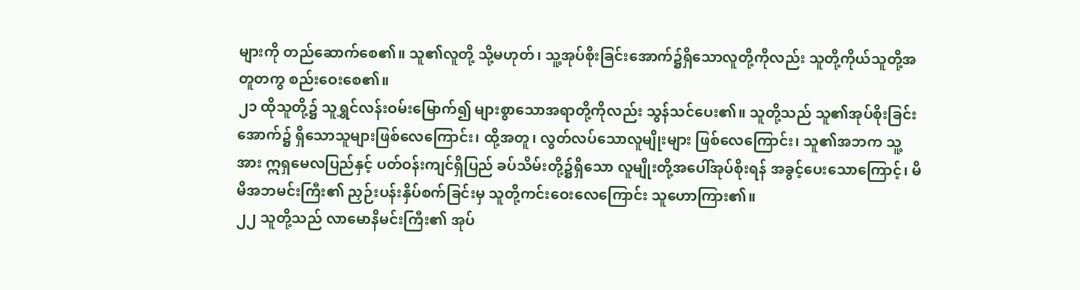များကို တည်ဆောက်စေ၏။ သူ၏လူတို့ သို့မဟုတ်၊ သူ့အုပ်စိုးခြင်းအောက်၌ရှိသောလူတို့ကိုလည်း သူတို့ကိုယ်သူတို့အတူတကွ စည်းဝေးစေ၏။
၂၁ ထိုသူတို့၌ သူရွှင်လန်းဝမ်းမြောက်၍ များစွာသောအရာတို့ကိုလည်း သွန်သင်ပေး၏။ သူတို့သည် သူ၏အုပ်စိုးခြင်းအောက်၌ ရှိသောသူများဖြစ်လေကြောင်း၊ ထို့အတူ၊ လွတ်လပ်သောလူမျိုးများ ဖြစ်လေကြောင်း၊ သူ၏အဘက သူ့အား ဣရှမေလပြည်နှင့် ပတ်ဝန်းကျင်ရှိပြည် ခပ်သိမ်းတို့၌ရှိသော လူမျိုးတို့အပေါ်အုပ်စိုးရန် အခွင့်ပေးသောကြောင့်၊ မိမိအဘမင်းကြီး၏ ညှဉ်းပန်းနှိပ်စက်ခြင်းမှ သူတို့ကင်းဝေးလေကြောင်း သူဟောကြား၏။
၂၂ သူတို့သည် လာမောနိမင်းကြီး၏ အုပ်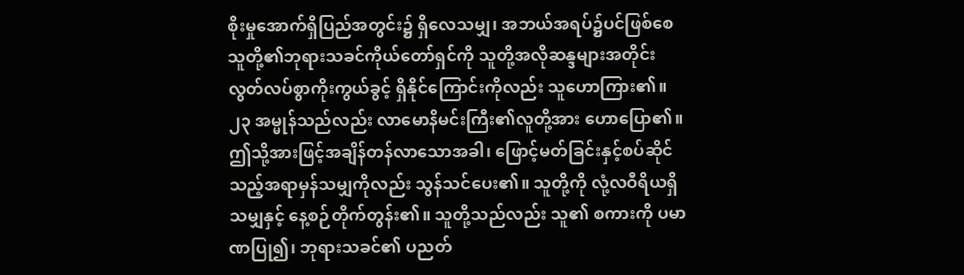စိုးမှုအောက်ရှိပြည်အတွင်း၌ ရှိလေသမျှ၊ အဘယ်အရပ်၌ပင်ဖြစ်စေ သူတို့၏ဘုရားသခင်ကိုယ်တော်ရှင်ကို သူတို့အလိုဆန္ဒများအတိုင်း လွတ်လပ်စွာကိုးကွယ်ခွင့် ရှိနိုင်ကြောင်းကိုလည်း သူဟောကြား၏။
၂၃ အမ္မုန်သည်လည်း လာမောနိမင်းကြီး၏လူတို့အား ဟောပြော၏။ ဤသို့အားဖြင့်အချိန်တန်လာသောအခါ၊ ဖြောင့်မတ်ခြင်းနှင့်စပ်ဆိုင်သည့်အရာမှန်သမျှကိုလည်း သွန်သင်ပေး၏။ သူတို့ကို လုံ့လဝီရိယရှိသမျှနှင့် နေ့စဉ်တိုက်တွန်း၏။ သူတို့သည်လည်း သူ၏ စကားကို ပမာဏပြု၍၊ ဘုရားသခင်၏ ပညတ်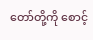တော်တို့ကို စောင့်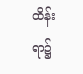ထိန်းရာ၌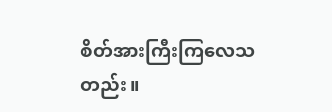စိတ်အားကြီးကြလေသတည်း။